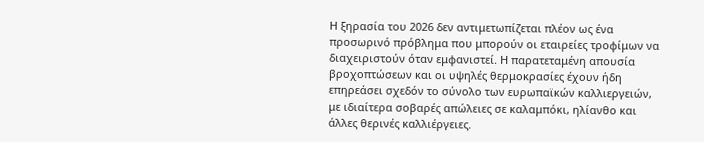Η ξηρασία του 2026 δεν αντιμετωπίζεται πλέον ως ένα προσωρινό πρόβλημα που μπορούν οι εταιρείες τροφίμων να διαχειριστούν όταν εμφανιστεί. Η παρατεταμένη απουσία βροχοπτώσεων και οι υψηλές θερμοκρασίες έχουν ήδη επηρεάσει σχεδόν το σύνολο των ευρωπαϊκών καλλιεργειών, με ιδιαίτερα σοβαρές απώλειες σε καλαμπόκι, ηλίανθο και άλλες θερινές καλλιέργειες.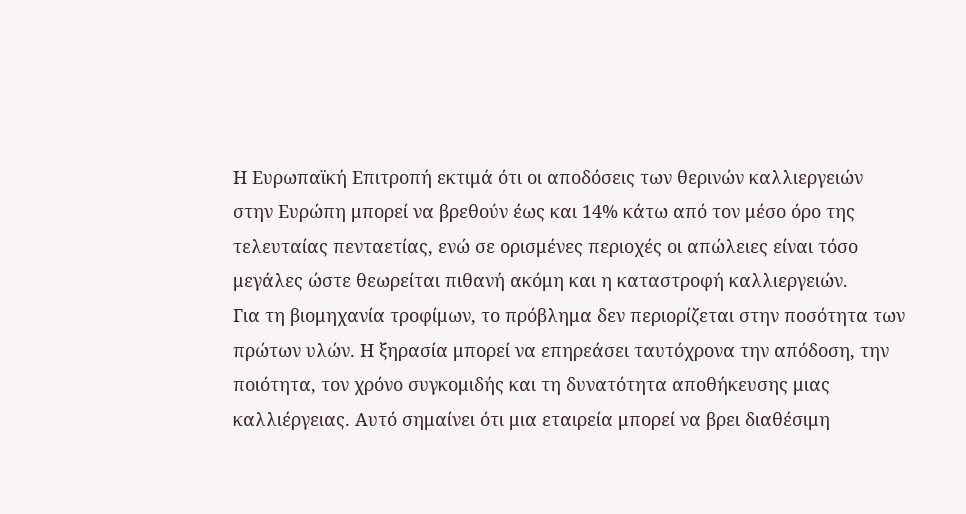Η Ευρωπαϊκή Επιτροπή εκτιμά ότι οι αποδόσεις των θερινών καλλιεργειών στην Ευρώπη μπορεί να βρεθούν έως και 14% κάτω από τον μέσο όρο της τελευταίας πενταετίας, ενώ σε ορισμένες περιοχές οι απώλειες είναι τόσο μεγάλες ώστε θεωρείται πιθανή ακόμη και η καταστροφή καλλιεργειών.
Για τη βιομηχανία τροφίμων, το πρόβλημα δεν περιορίζεται στην ποσότητα των πρώτων υλών. Η ξηρασία μπορεί να επηρεάσει ταυτόχρονα την απόδοση, την ποιότητα, τον χρόνο συγκομιδής και τη δυνατότητα αποθήκευσης μιας καλλιέργειας. Αυτό σημαίνει ότι μια εταιρεία μπορεί να βρει διαθέσιμη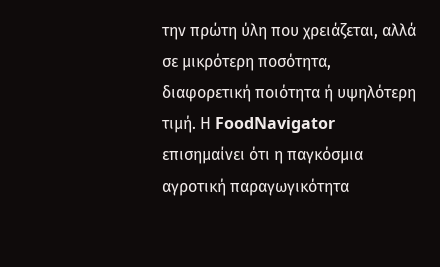την πρώτη ύλη που χρειάζεται, αλλά σε μικρότερη ποσότητα, διαφορετική ποιότητα ή υψηλότερη τιμή. Η FoodNavigator επισημαίνει ότι η παγκόσμια αγροτική παραγωγικότητα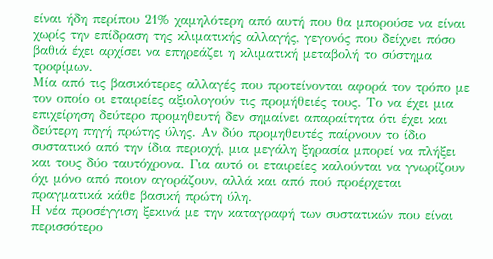είναι ήδη περίπου 21% χαμηλότερη από αυτή που θα μπορούσε να είναι χωρίς την επίδραση της κλιματικής αλλαγής, γεγονός που δείχνει πόσο βαθιά έχει αρχίσει να επηρεάζει η κλιματική μεταβολή το σύστημα τροφίμων.
Μία από τις βασικότερες αλλαγές που προτείνονται αφορά τον τρόπο με τον οποίο οι εταιρείες αξιολογούν τις προμήθειές τους. Το να έχει μια επιχείρηση δεύτερο προμηθευτή δεν σημαίνει απαραίτητα ότι έχει και δεύτερη πηγή πρώτης ύλης. Αν δύο προμηθευτές παίρνουν το ίδιο συστατικό από την ίδια περιοχή, μια μεγάλη ξηρασία μπορεί να πλήξει και τους δύο ταυτόχρονα. Για αυτό οι εταιρείες καλούνται να γνωρίζουν όχι μόνο από ποιον αγοράζουν, αλλά και από πού προέρχεται πραγματικά κάθε βασική πρώτη ύλη.
Η νέα προσέγγιση ξεκινά με την καταγραφή των συστατικών που είναι περισσότερο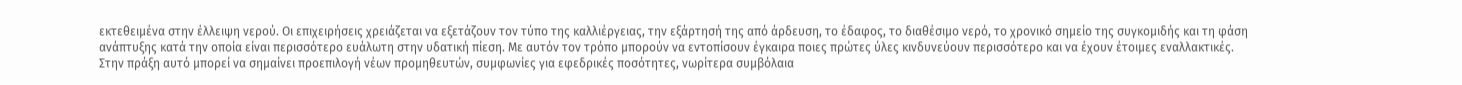εκτεθειμένα στην έλλειψη νερού. Οι επιχειρήσεις χρειάζεται να εξετάζουν τον τύπο της καλλιέργειας, την εξάρτησή της από άρδευση, το έδαφος, το διαθέσιμο νερό, το χρονικό σημείο της συγκομιδής και τη φάση ανάπτυξης κατά την οποία είναι περισσότερο ευάλωτη στην υδατική πίεση. Με αυτόν τον τρόπο μπορούν να εντοπίσουν έγκαιρα ποιες πρώτες ύλες κινδυνεύουν περισσότερο και να έχουν έτοιμες εναλλακτικές.
Στην πράξη αυτό μπορεί να σημαίνει προεπιλογή νέων προμηθευτών, συμφωνίες για εφεδρικές ποσότητες, νωρίτερα συμβόλαια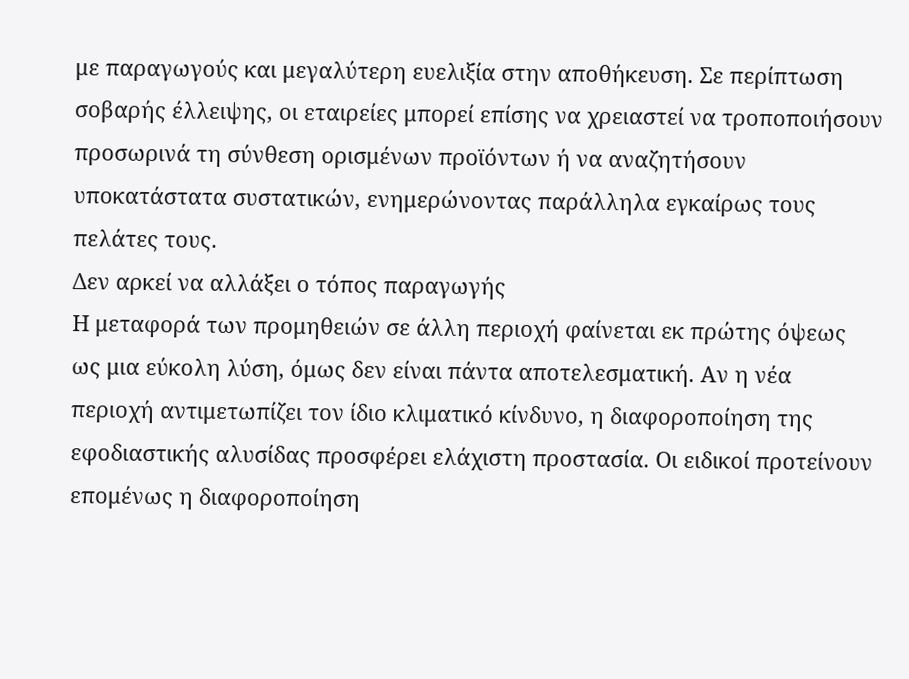με παραγωγούς και μεγαλύτερη ευελιξία στην αποθήκευση. Σε περίπτωση σοβαρής έλλειψης, οι εταιρείες μπορεί επίσης να χρειαστεί να τροποποιήσουν προσωρινά τη σύνθεση ορισμένων προϊόντων ή να αναζητήσουν υποκατάστατα συστατικών, ενημερώνοντας παράλληλα εγκαίρως τους πελάτες τους.
Δεν αρκεί να αλλάξει ο τόπος παραγωγής
Η μεταφορά των προμηθειών σε άλλη περιοχή φαίνεται εκ πρώτης όψεως ως μια εύκολη λύση, όμως δεν είναι πάντα αποτελεσματική. Αν η νέα περιοχή αντιμετωπίζει τον ίδιο κλιματικό κίνδυνο, η διαφοροποίηση της εφοδιαστικής αλυσίδας προσφέρει ελάχιστη προστασία. Οι ειδικοί προτείνουν επομένως η διαφοροποίηση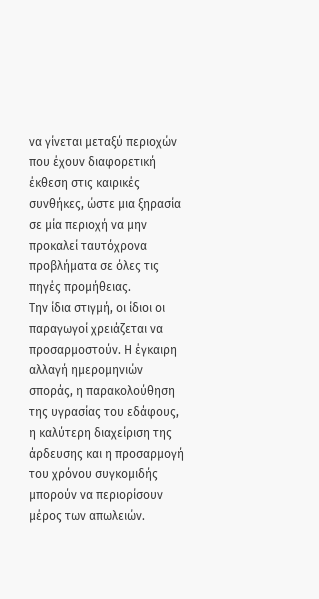να γίνεται μεταξύ περιοχών που έχουν διαφορετική έκθεση στις καιρικές συνθήκες, ώστε μια ξηρασία σε μία περιοχή να μην προκαλεί ταυτόχρονα προβλήματα σε όλες τις πηγές προμήθειας.
Την ίδια στιγμή, οι ίδιοι οι παραγωγοί χρειάζεται να προσαρμοστούν. Η έγκαιρη αλλαγή ημερομηνιών σποράς, η παρακολούθηση της υγρασίας του εδάφους, η καλύτερη διαχείριση της άρδευσης και η προσαρμογή του χρόνου συγκομιδής μπορούν να περιορίσουν μέρος των απωλειών.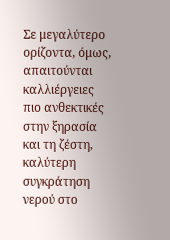Σε μεγαλύτερο ορίζοντα, όμως, απαιτούνται καλλιέργειες πιο ανθεκτικές στην ξηρασία και τη ζέστη, καλύτερη συγκράτηση νερού στο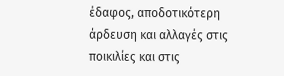έδαφος, αποδοτικότερη άρδευση και αλλαγές στις ποικιλίες και στις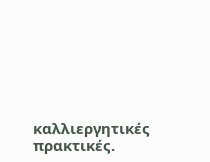καλλιεργητικές πρακτικές.